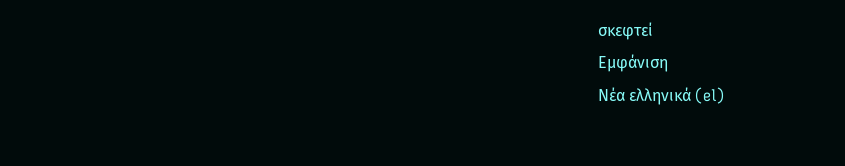σκεφτεί
Εμφάνιση
Νέα ελληνικά (el)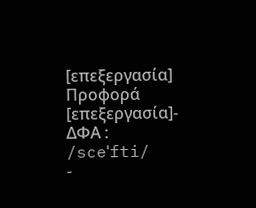[επεξεργασία]
Προφορά
[επεξεργασία]- ΔΦΑ : /sceˈfti/
-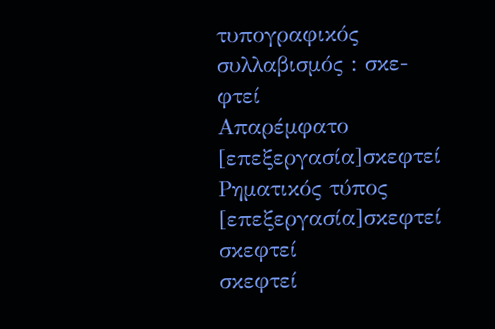τυπογραφικός συλλαβισμός : σκε‐φτεί
Απαρέμφατο
[επεξεργασία]σκεφτεί
Ρηματικός τύπος
[επεξεργασία]σκεφτεί
σκεφτεί
σκεφτεί